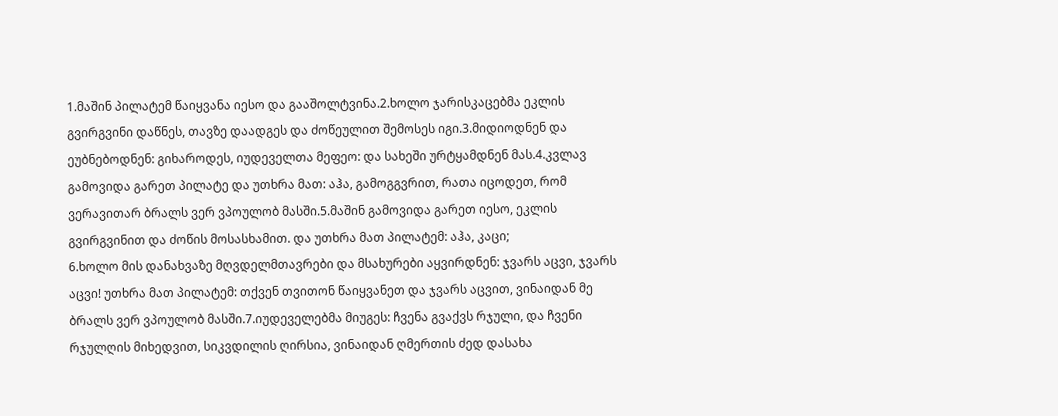1.მაშინ პილატემ წაიყვანა იესო და გააშოლტვინა.2.ხოლო ჯარისკაცებმა ეკლის გვირგვინი დაწნეს, თავზე დაადგეს და ძოწეულით შემოსეს იგი.3.მიდიოდნენ და ეუბნებოდნენ: გიხაროდეს, იუდეველთა მეფეო: და სახეში ურტყამდნენ მას.4.კვლავ გამოვიდა გარეთ პილატე და უთხრა მათ: აჰა, გამოგგვრით, რათა იცოდეთ, რომ ვერავითარ ბრალს ვერ ვპოულობ მასში.5.მაშინ გამოვიდა გარეთ იესო, ეკლის გვირგვინით და ძოწის მოსასხამით. და უთხრა მათ პილატემ: აჰა, კაცი;
6.ხოლო მის დანახვაზე მღვდელმთავრები და მსახურები აყვირდნენ: ჯვარს აცვი, ჯვარს აცვი! უთხრა მათ პილატემ: თქვენ თვითონ წაიყვანეთ და ჯვარს აცვით, ვინაიდან მე ბრალს ვერ ვპოულობ მასში.7.იუდეველებმა მიუგეს: ჩვენა გვაქვს რჯული, და ჩვენი რჯულღის მიხედვით, სიკვდილის ღირსია, ვინაიდან ღმერთის ძედ დასახა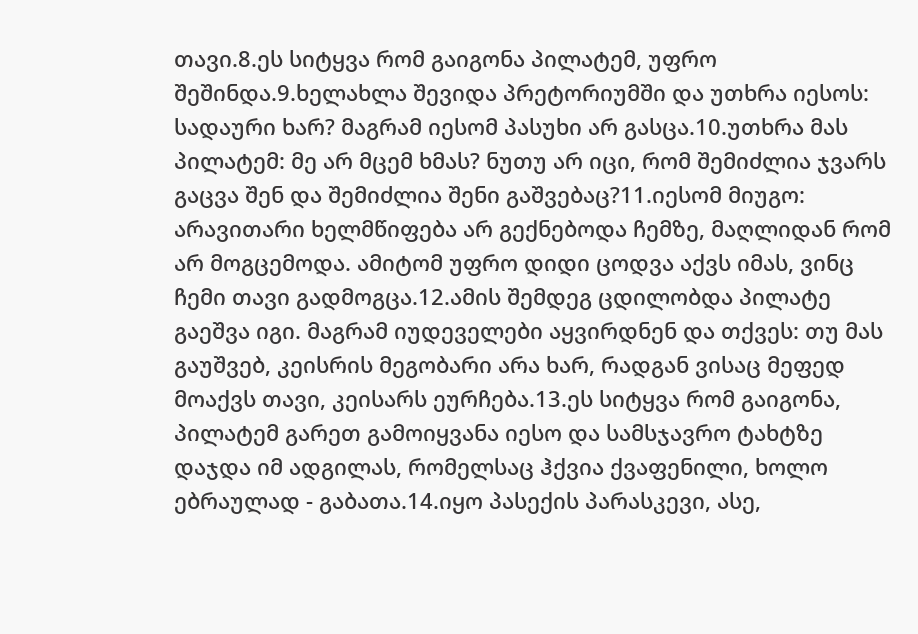თავი.8.ეს სიტყვა რომ გაიგონა პილატემ, უფრო შეშინდა.9.ხელახლა შევიდა პრეტორიუმში და უთხრა იესოს: სადაური ხარ? მაგრამ იესომ პასუხი არ გასცა.10.უთხრა მას პილატემ: მე არ მცემ ხმას? ნუთუ არ იცი, რომ შემიძლია ჯვარს გაცვა შენ და შემიძლია შენი გაშვებაც?11.იესომ მიუგო: არავითარი ხელმწიფება არ გექნებოდა ჩემზე, მაღლიდან რომ არ მოგცემოდა. ამიტომ უფრო დიდი ცოდვა აქვს იმას, ვინც ჩემი თავი გადმოგცა.12.ამის შემდეგ ცდილობდა პილატე გაეშვა იგი. მაგრამ იუდეველები აყვირდნენ და თქვეს: თუ მას გაუშვებ, კეისრის მეგობარი არა ხარ, რადგან ვისაც მეფედ მოაქვს თავი, კეისარს ეურჩება.13.ეს სიტყვა რომ გაიგონა, პილატემ გარეთ გამოიყვანა იესო და სამსჯავრო ტახტზე დაჯდა იმ ადგილას, რომელსაც ჰქვია ქვაფენილი, ხოლო ებრაულად - გაბათა.14.იყო პასექის პარასკევი, ასე,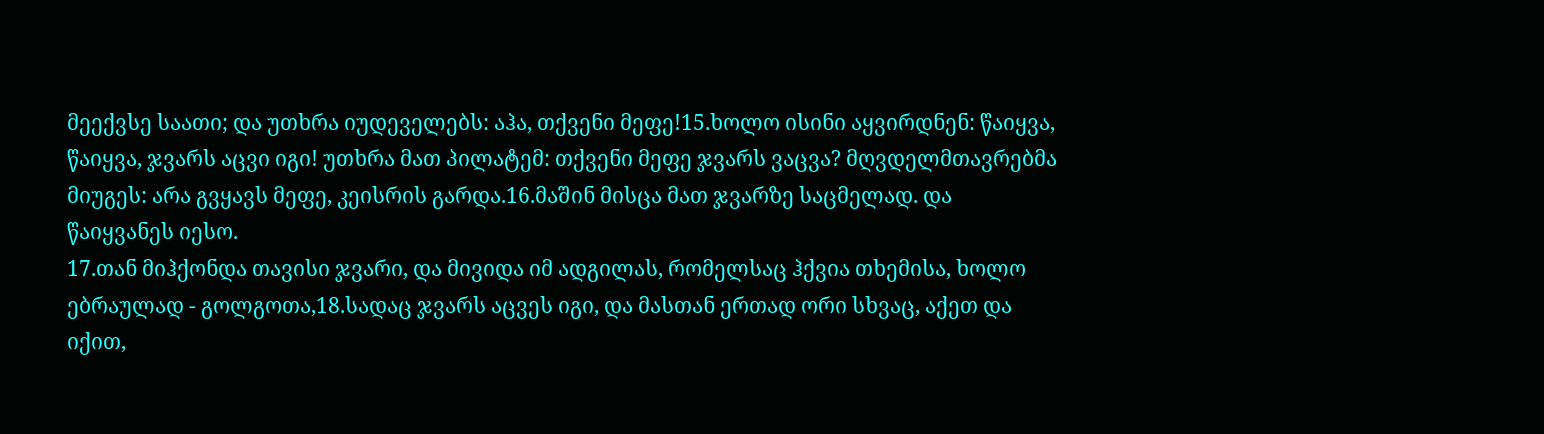მეექვსე საათი; და უთხრა იუდეველებს: აჰა, თქვენი მეფე!15.ხოლო ისინი აყვირდნენ: წაიყვა, წაიყვა, ჯვარს აცვი იგი! უთხრა მათ პილატემ: თქვენი მეფე ჯვარს ვაცვა? მღვდელმთავრებმა მიუგეს: არა გვყავს მეფე, კეისრის გარდა.16.მაშინ მისცა მათ ჯვარზე საცმელად. და წაიყვანეს იესო.
17.თან მიჰქონდა თავისი ჯვარი, და მივიდა იმ ადგილას, რომელსაც ჰქვია თხემისა, ხოლო ებრაულად - გოლგოთა,18.სადაც ჯვარს აცვეს იგი, და მასთან ერთად ორი სხვაც, აქეთ და იქით,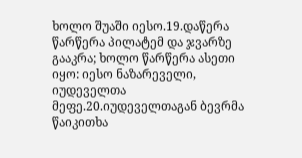ხოლო შუაში იესო.19.დაწერა წარწერა პილატემ და ჯვარზე გააკრა; ხოლო წარწერა ასეთი იყო: იესო ნაზარეველი, იუდეველთა მეფე.20.იუდეველთაგან ბევრმა წაიკითხა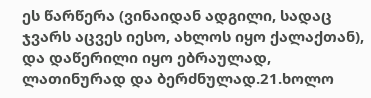ეს წარწერა (ვინაიდან ადგილი, სადაც ჯვარს აცვეს იესო, ახლოს იყო ქალაქთან), და დაწერილი იყო ებრაულად, ლათინურად და ბერძნულად.21.ხოლო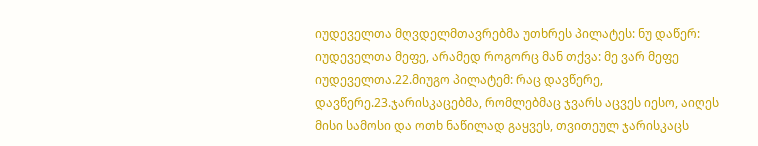იუდეველთა მღვდელმთავრებმა უთხრეს პილატეს: ნუ დაწერ: იუდეველთა მეფე, არამედ როგორც მან თქვა: მე ვარ მეფე იუდეველთა.22.მიუგო პილატემ: რაც დავწერე, დავწერე.23.ჯარისკაცებმა, რომლებმაც ჯვარს აცვეს იესო, აიღეს მისი სამოსი და ოთხ ნაწილად გაყვეს, თვითეულ ჯარისკაცს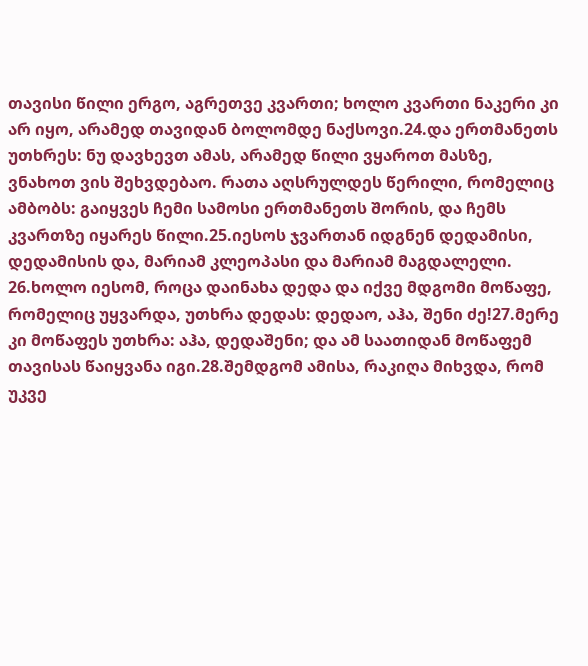თავისი წილი ერგო, აგრეთვე კვართი; ხოლო კვართი ნაკერი კი არ იყო, არამედ თავიდან ბოლომდე ნაქსოვი.24.და ერთმანეთს უთხრეს: ნუ დავხევთ ამას, არამედ წილი ვყაროთ მასზე, ვნახოთ ვის შეხვდებაო. რათა აღსრულდეს წერილი, რომელიც ამბობს: გაიყვეს ჩემი სამოსი ერთმანეთს შორის, და ჩემს კვართზე იყარეს წილი.25.იესოს ჯვართან იდგნენ დედამისი, დედამისის და, მარიამ კლეოპასი და მარიამ მაგდალელი.
26.ხოლო იესომ, როცა დაინახა დედა და იქვე მდგომი მოწაფე, რომელიც უყვარდა, უთხრა დედას: დედაო, აჰა, შენი ძე!27.მერე კი მოწაფეს უთხრა: აჰა, დედაშენი; და ამ საათიდან მოწაფემ თავისას წაიყვანა იგი.28.შემდგომ ამისა, რაკიღა მიხვდა, რომ უკვე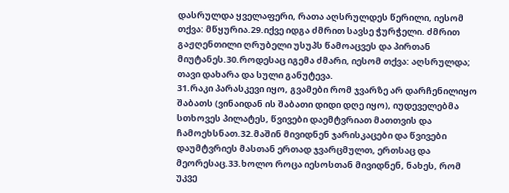დასრულდა ყველაფერი, რათა აღსრულდეს წერილი, იესომ თქვა: მწყურია.29.იქვე იდგა ძმრით სავსე ჭურჭელი. ძმრით გაჟღენთილი ღრუბელი უსუპს წამოაცვეს და პირთან მიუტანეს.30.როდესაც იგემა ძმარი, იესომ თქვა: აღსრულდა; თავი დახარა და სული განუტევა.
31.რაკი პარასკევი იყო, გვამები რომ ჯვარზე არ დარჩენილიყო შაბათს (ვინაიდან ის შაბათი დიდი დღე იყო), იუდეველებმა სთხოვეს პილატეს, წვივები დაემტვრიათ მათთვის და ჩამოეხსნათ.32.მაშინ მივიდნენ ჯარისკაცები და წვივები დაუმტვრიეს მასთან ერთად ჯვარცმულთ, ერთსაც და მეორესაც.33.ხოლო როცა იესოსთან მივიდნენ, ნახეს, რომ უკვე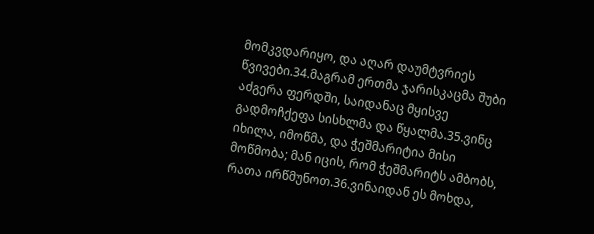მომკვდარიყო, და აღარ დაუმტვრიეს წვივები.34.მაგრამ ერთმა ჯარისკაცმა შუბი აძგერა ფერდში, საიდანაც მყისვე გადმოჩქეფა სისხლმა და წყალმა.35.ვინც იხილა, იმოწმა, და ჭეშმარიტია მისი მოწმობა; მან იცის, რომ ჭეშმარიტს ამბობს, რათა ირწმუნოთ.36.ვინაიდან ეს მოხდა,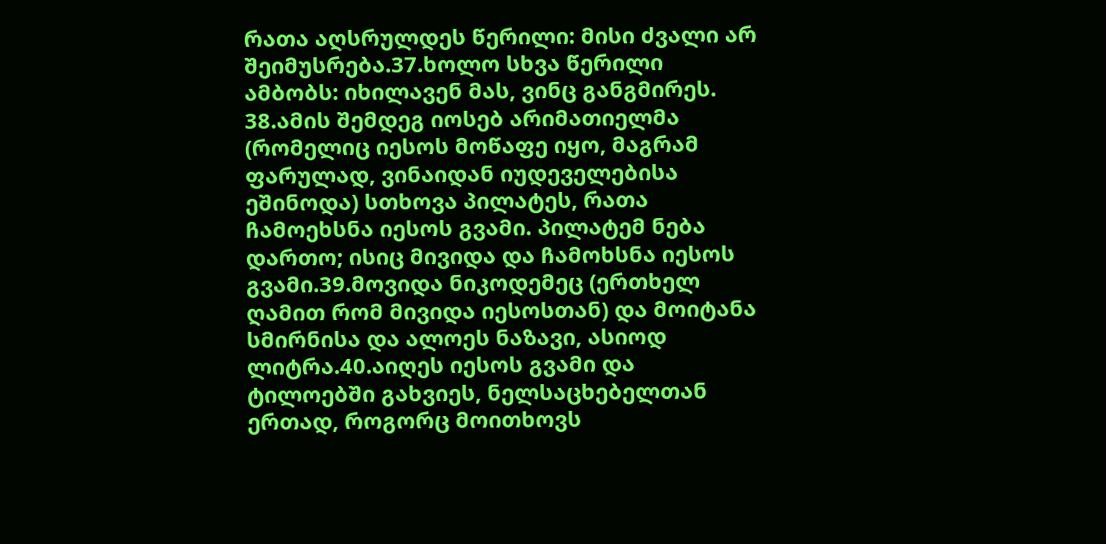რათა აღსრულდეს წერილი: მისი ძვალი არ შეიმუსრება.37.ხოლო სხვა წერილი ამბობს: იხილავენ მას, ვინც განგმირეს.
38.ამის შემდეგ იოსებ არიმათიელმა (რომელიც იესოს მოწაფე იყო, მაგრამ ფარულად, ვინაიდან იუდეველებისა ეშინოდა) სთხოვა პილატეს, რათა ჩამოეხსნა იესოს გვამი. პილატემ ნება დართო; ისიც მივიდა და ჩამოხსნა იესოს გვამი.39.მოვიდა ნიკოდემეც (ერთხელ ღამით რომ მივიდა იესოსთან) და მოიტანა სმირნისა და ალოეს ნაზავი, ასიოდ ლიტრა.40.აიღეს იესოს გვამი და ტილოებში გახვიეს, ნელსაცხებელთან ერთად, როგორც მოითხოვს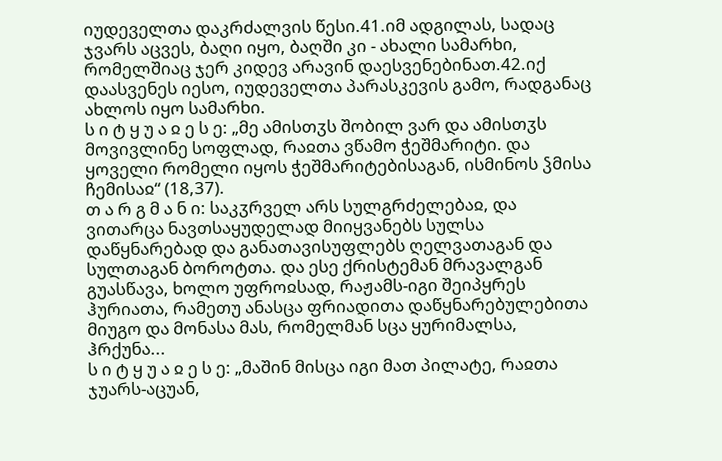იუდეველთა დაკრძალვის წესი.41.იმ ადგილას, სადაც ჯვარს აცვეს, ბაღი იყო, ბაღში კი - ახალი სამარხი, რომელშიაც ჯერ კიდევ არავინ დაესვენებინათ.42.იქ დაასვენეს იესო, იუდეველთა პარასკევის გამო, რადგანაც ახლოს იყო სამარხი.
ს ი ტ ყ უ ა ჲ ე ს ე: „მე ამისთჳს შობილ ვარ და ამისთჳს მოვივლინე სოფლად, რაჲთა ვწამო ჭეშმარიტი. და ყოველი რომელი იყოს ჭეშმარიტებისაგან, ისმინოს ჴმისა ჩემისაჲ“ (18,37).
თ ა რ გ მ ა ნ ი: საკჳრველ არს სულგრძელებაჲ, და ვითარცა ნავთსაყუდელად მიიყვანებს სულსა დაწყნარებად და განათავისუფლებს ღელვათაგან და სულთაგან ბოროტთა. და ესე ქრისტემან მრავალგან გუასწავა, ხოლო უფროჲსად, რაჟამს-იგი შეიპყრეს ჰურიათა, რამეთუ ანასცა ფრიადითა დაწყნარებულებითა მიუგო და მონასა მას, რომელმან სცა ყურიმალსა, ჰრქუნა...
ს ი ტ ყ უ ა ჲ ე ს ე: „მაშინ მისცა იგი მათ პილატე, რაჲთა ჯუარს-აცუან,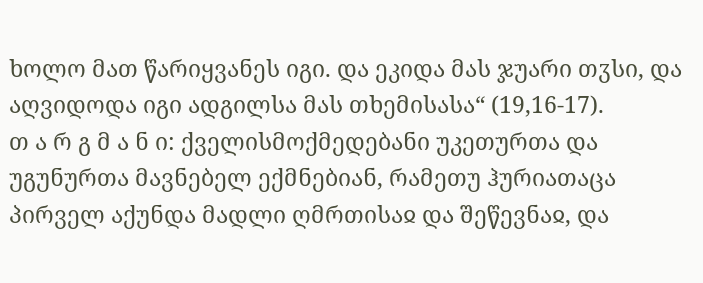ხოლო მათ წარიყვანეს იგი. და ეკიდა მას ჯუარი თჳსი, და აღვიდოდა იგი ადგილსა მას თხემისასა“ (19,16-17).
თ ა რ გ მ ა ნ ი: ქველისმოქმედებანი უკეთურთა და უგუნურთა მავნებელ ექმნებიან, რამეთუ ჰურიათაცა პირველ აქუნდა მადლი ღმრთისაჲ და შეწევნაჲ, და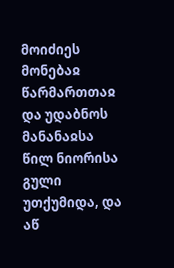მოიძიეს მონებაჲ წარმართთაჲ და უდაბნოს მანანაჲსა წილ ნიორისა გული უთქუმიდა, და აწ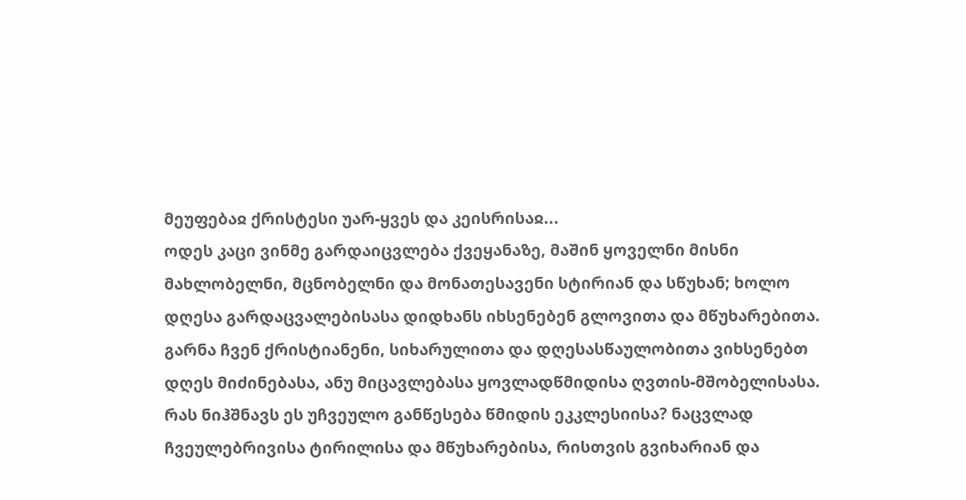მეუფებაჲ ქრისტესი უარ-ყვეს და კეისრისაჲ...
ოდეს კაცი ვინმე გარდაიცვლება ქვეყანაზე, მაშინ ყოველნი მისნი მახლობელნი, მცნობელნი და მონათესავენი სტირიან და სწუხან; ხოლო დღესა გარდაცვალებისასა დიდხანს იხსენებენ გლოვითა და მწუხარებითა. გარნა ჩვენ ქრისტიანენი, სიხარულითა და დღესასწაულობითა ვიხსენებთ დღეს მიძინებასა, ანუ მიცავლებასა ყოვლადწმიდისა ღვთის-მშობელისასა. რას ნიჰშნავს ეს უჩვეულო განწესება წმიდის ეკკლესიისა? ნაცვლად ჩვეულებრივისა ტირილისა და მწუხარებისა, რისთვის გვიხარიან და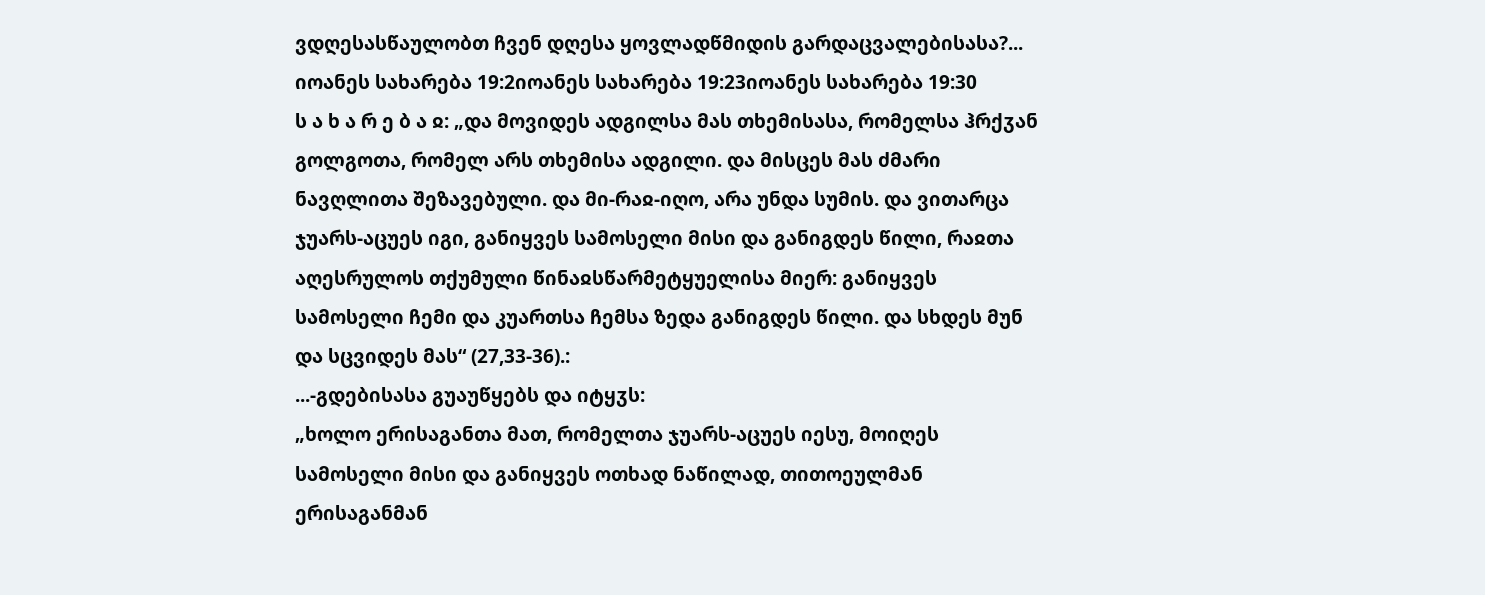ვდღესასწაულობთ ჩვენ დღესა ყოვლადწმიდის გარდაცვალებისასა?...
იოანეს სახარება 19:2იოანეს სახარება 19:23იოანეს სახარება 19:30
ს ა ხ ა რ ე ბ ა ჲ: „და მოვიდეს ადგილსა მას თხემისასა, რომელსა ჰრქჳან გოლგოთა, რომელ არს თხემისა ადგილი. და მისცეს მას ძმარი ნავღლითა შეზავებული. და მი-რაჲ-იღო, არა უნდა სუმის. და ვითარცა ჯუარს-აცუეს იგი, განიყვეს სამოსელი მისი და განიგდეს წილი, რაჲთა აღესრულოს თქუმული წინაჲსწარმეტყუელისა მიერ: განიყვეს სამოსელი ჩემი და კუართსა ჩემსა ზედა განიგდეს წილი. და სხდეს მუნ და სცვიდეს მას“ (27,33-36).:
...-გდებისასა გუაუწყებს და იტყჳს:
„ხოლო ერისაგანთა მათ, რომელთა ჯუარს-აცუეს იესუ, მოიღეს სამოსელი მისი და განიყვეს ოთხად ნაწილად, თითოეულმან ერისაგანმან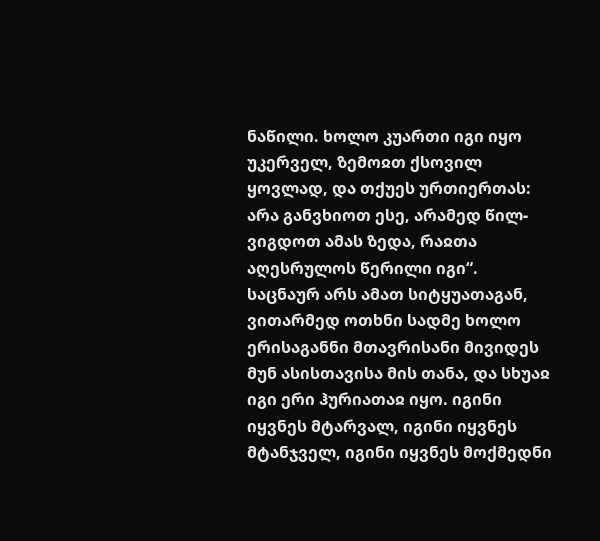ნაწილი. ხოლო კუართი იგი იყო უკერველ, ზემოჲთ ქსოვილ ყოვლად, და თქუეს ურთიერთას: არა განვხიოთ ესე, არამედ წილ-ვიგდოთ ამას ზედა, რაჲთა აღესრულოს წერილი იგი“.
საცნაურ არს ამათ სიტყუათაგან, ვითარმედ ოთხნი სადმე ხოლო ერისაგანნი მთავრისანი მივიდეს მუნ ასისთავისა მის თანა, და სხუაჲ იგი ერი ჰურიათაჲ იყო. იგინი იყვნეს მტარვალ, იგინი იყვნეს მტანჯველ, იგინი იყვნეს მოქმედნი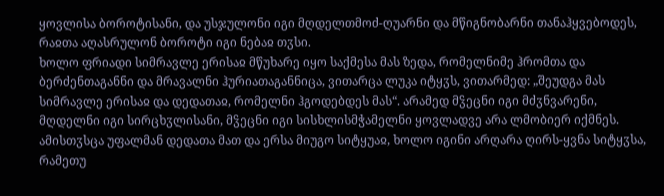ყოვლისა ბოროტისანი, და უსჯულონი იგი მღდელთმოძ-ღუარნი და მწიგნობარნი თანაჰყვებოდეს, რაჲთა აღასრულონ ბოროტი იგი ნებაჲ თჳსი.
ხოლო ფრიადი სიმრავლე ერისაჲ მწუხარე იყო საქმესა მას ზედა, რომელნიმე ჰრომთა და ბერძენთაგანნი და მრავალნი ჰურიათაგანნიცა, ვითარცა ლუკა იტყჳს, ვითარმედ: „შეუდგა მას სიმრავლე ერისაჲ და დედათაჲ, რომელნი ჰგოდებდეს მას“. არამედ მჴეცნი იგი მძჳნვარენი, მღდელნი იგი სირცხჳლისანი, მჴეცნი იგი სისხლისმჭამელნი ყოვლადვე არა ლმობიერ იქმნეს. ამისთჳსცა უფალმან დედათა მათ და ერსა მიუგო სიტყუაჲ, ხოლო იგინი არღარა ღირს-ყვნა სიტყჳსა, რამეთუ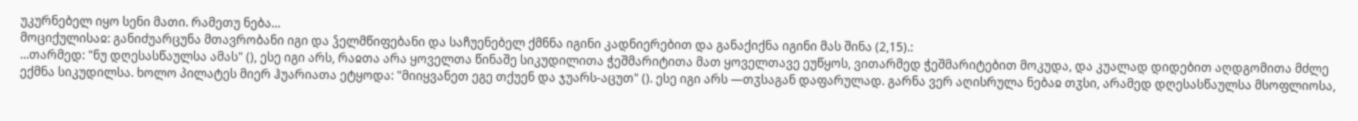უკურნებელ იყო სენი მათი. რამეთუ ნება...
მოციქულისაჲ: განიძუარცუნა მთავრობანი იგი და ჴელმწიფებანი და საჩუენებელ ქმნნა იგინი კადნიერებით და განაქიქნა იგინი მას შინა (2,15).:
...თარმედ: "ნუ დღესასწაულსა ამას" (), ესე იგი არს, რაჲთა არა ყოველთა წინაშე სიკუდილითა ჭეშმარიტითა მათ ყოველთავე ეუწყოს, ვითარმედ ჭეშმარიტებით მოკუდა, და კუალად დიდებით აღდგომითა მძლე ექმნა სიკუდილსა. ხოლო პილატეს მიერ ჰუარიათა ეტყოდა: "მიიყვანეთ ეგე თქუენ და ჯუარს-აცუთ" (). ესე იგი არს —თჳსაგან დაფარულად. გარნა ვერ აღისრულა ნებაჲ თჳსი, არამედ დღესასწაულსა მსოფლიოსა,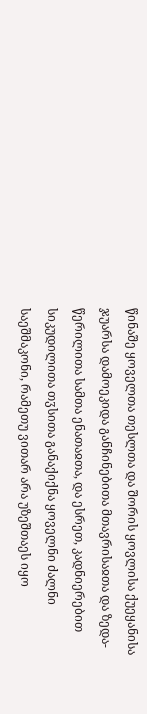წინაშე ყოველთა თესლთა და შორის ყოვლისა ქუეყანისა ჯუარსა დამოეკიდა განჩინებითა მთავრისაჲთა და ზედა-წერილითა სამთა ენათაჲთა, და ესრეთ, კადნიერებით სიკუდილითა თჳსითა განაქიქნა ყოველნი ძალნი საეშმაკონი, რამეთუ ვითარ არა უზეშთაეს იყო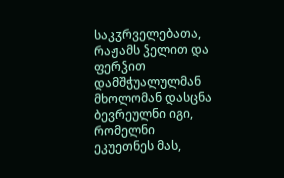საკჳრველებათა, რაჟამს ჴელით და ფერჴით დამშჭუალულმან მხოლომან დასცნა ბევრეულნი იგი, რომელნი ეკუეთნეს მას,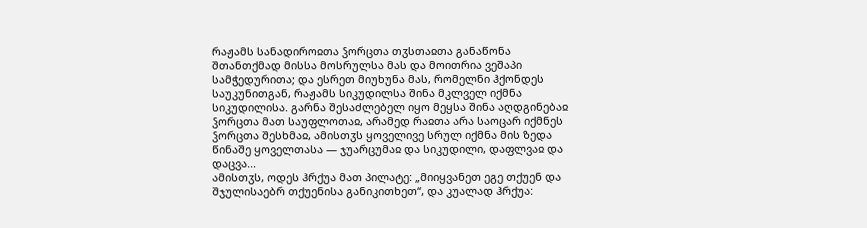რაჟამს სანადიროჲთა ჴორცთა თჳსთაჲთა განაწონა შთანთქმად მისსა მოსრულსა მას და მოითრია ვეშაპი სამჭედურითა; და ესრეთ მიუხუნა მას, რომელნი ჰქონდეს საუკუნითგან, რაჟამს სიკუდილსა შინა მკლველ იქმნა სიკუდილისა. გარნა შესაძლებელ იყო მეყსა შინა აღდგინებაჲ ჴორცთა მათ საუფლოთაჲ, არამედ რაჲთა არა საოცარ იქმნეს ჴორცთა შესხმაჲ, ამისთჳს ყოველივე სრულ იქმნა მის ზედა წინაშე ყოველთასა — ჯუარცუმაჲ და სიკუდილი, დაფლვაჲ და დაცვა...
ამისთჳს, ოდეს ჰრქუა მათ პილატე: „მიიყვანეთ ეგე თქუენ და შჯულისაებრ თქუენისა განიკითხეთ“, და კუალად ჰრქუა: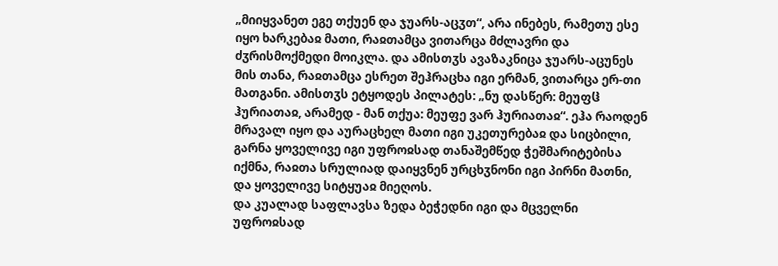„მიიყვანეთ ეგე თქუენ და ჯუარს-აცჳთ“, არა ინებეს, რამეთუ ესე იყო ხარკებაჲ მათი, რაჲთამცა ვითარცა მძლავრი და ძჳრისმოქმედი მოიკლა. და ამისთჳს ავაზაკნიცა ჯუარს-აცუნეს მის თანა, რაჲთამცა ესრეთ შეჰრაცხა იგი ერმან, ვითარცა ერ-თი მათგანი. ამისთჳს ეტყოდეს პილატეს: „ნუ დასწერ: მეუფჱ ჰურიათაჲ, არამედ - მან თქუა: მეუფე ვარ ჰურიათაჲ“. ეჰა რაოდენ მრავალ იყო და აურაცხელ მათი იგი უკეთურებაჲ და სიცბილი, გარნა ყოველივე იგი უფროჲსად თანაშემწედ ჭეშმარიტებისა იქმნა, რაჲთა სრულიად დაიყვნენ ურცხჳნონი იგი პირნი მათნი, და ყოველივე სიტყუაჲ მიეღოს.
და კუალად საფლავსა ზედა ბეჭედნი იგი და მცველნი უფროჲსად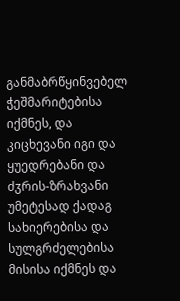განმაბრწყინვებელ ჭეშმარიტებისა იქმნეს, და კიცხევანი იგი და ყუედრებანი და ძჳრის-ზრახვანი უმეტესად ქადაგ სახიერებისა და სულგრძელებისა მისისა იქმნეს და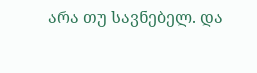არა თუ სავნებელ. და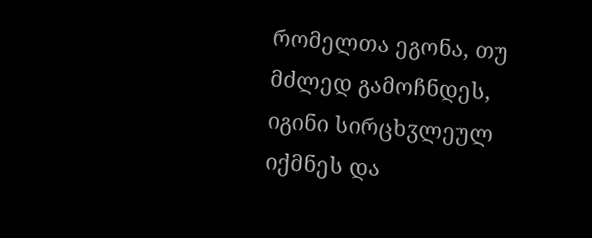რომელთა ეგონა, თუ მძლედ გამოჩნდეს, იგინი სირცხჳლეულ იქმნეს და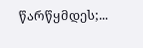წარწყმდეს;...